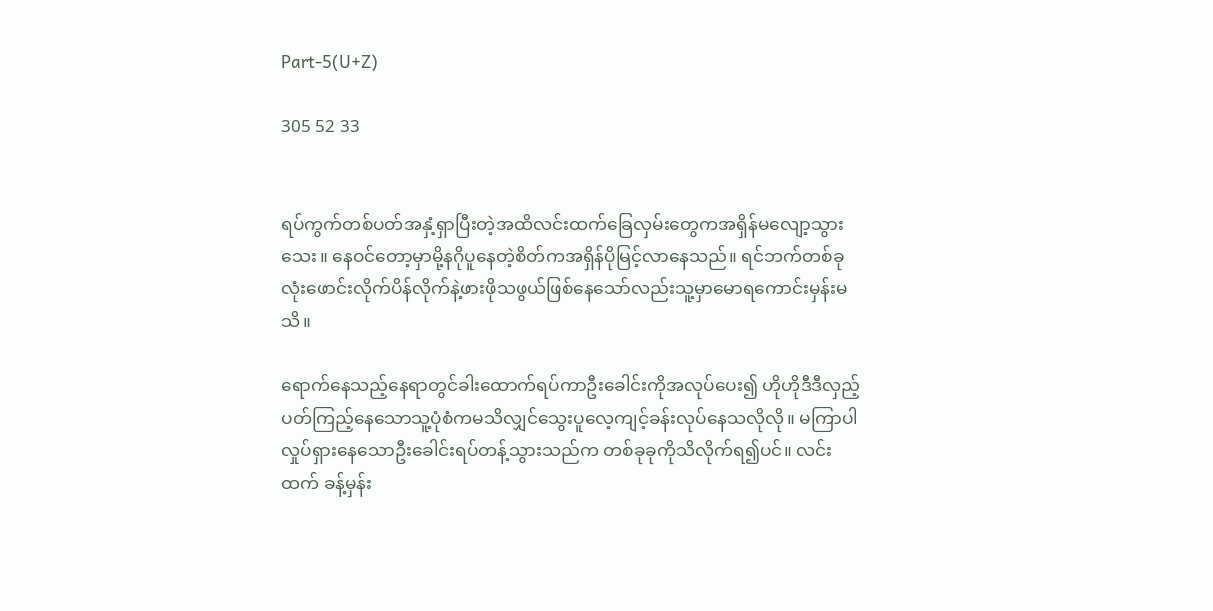Part-5(U+Z)

305 52 33


ရပ်ကွက်တစ်ပတ်အနှံ့ရှာပြီးတဲ့အထိလင်းထက်ခြေလှမ်းတွေကအရှိန်မလျော့သွားသေး။ နေဝင်တော့မှာမို့နဂိုပူနေတဲ့စိတ်ကအရှိန်ပိုမြင့်လာနေသည်။ ရင်ဘက်တစ်ခုလုံးဖောင်းလိုက်ပိန်လိုက်နဲ့ဖားဖိုသဖွယ်ဖြစ်နေသော်လည်းသူ့မှာမောရကောင်းမှန်းမသိ။

ရောက်နေသည့်နေရာတွင်ခါးထောက်ရပ်ကာဦးခေါင်းကိုအလုပ်ပေး၍ ဟိုဟိုဒီဒီလှည့်ပတ်ကြည့်နေသောသူ့ပုံစံကမသိလျှင်သွေးပူလေ့ကျင့်ခန်းလုပ်နေသလိုလို။ မကြာပါ လှုပ်ရှားနေသောဦးခေါင်းရပ်တန့်သွားသည်က တစ်ခုခုကိုသိလိုက်ရ၍ပင်။ လင်းထက် ခန့်မှန်း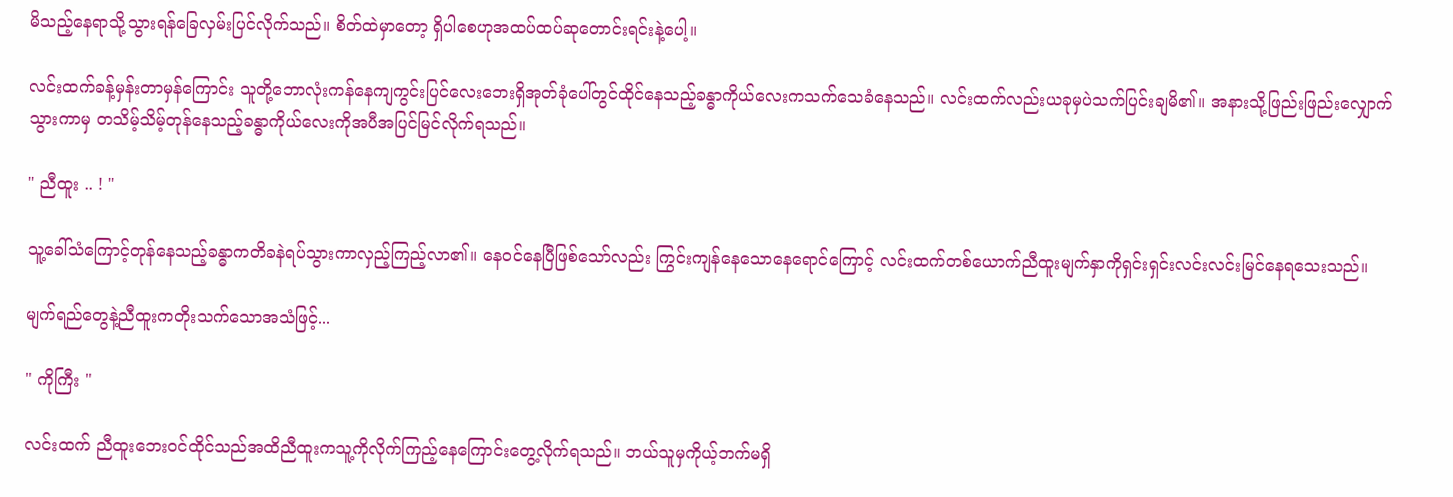မိသည့်နေရာသို့သွားရန်ခြေလှမ်းပြင်လိုက်သည်။ စိတ်ထဲမှာတော့ ရှိပါစေဟုအထပ်ထပ်ဆုတောင်းရင်းနဲ့ပေါ့။

လင်းထက်ခန့်မှန်းတာမှန်ကြောင်း သူတို့ဘောလုံးကန်နေကျကွင်းပြင်လေးဘေးရှိအုတ်ခုံပေါ်တွင်ထိုင်နေသည့်ခန္ဓာကိုယ်လေးကသက်သေခံနေသည်။ လင်းထက်လည်းယခုမှပဲသက်ပြင်းချမိ၏။ အနားသို့ဖြည်းဖြည်းလျှောက်သွားကာမှ တသိမ့်သိမ့်တုန်နေသည့်ခန္ဓာကိုယ်လေးကိုအပီအပြင်မြင်လိုက်ရသည်။

" ညီထူး .. ! "

သူ့ခေါ်သံကြောင့်တုန်နေသည့်ခန္ဓာကတိခနဲရပ်သွားကာလှည့်ကြည့်လာ၏။ နေဝင်နေပြီဖြစ်သော်လည်း ကြွင်းကျန်နေသောနေရောင်ကြောင့် လင်းထက်တစ်ယောက်ညီထူးမျက်နှာကိုရှင်းရှင်းလင်းလင်းမြင်နေရသေးသည်။

မျက်ရည်တွေနဲ့ညီထူးကတိုးသက်သောအသံဖြင့်...

" ကိုကြီး "

လင်းထက် ညီထူးဘေးဝင်ထိုင်သည်အထိညီထူးကသူ့ကိုလိုက်ကြည့်နေကြောင်းတွေ့လိုက်ရသည်။ ဘယ်သူမှကိုယ့်ဘက်မရှိ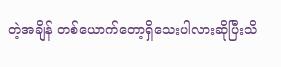တဲ့အချိန် တစ်ယောက်တော့ရှိသေးပါလားဆိုပြီးသိ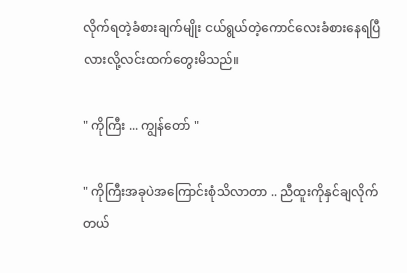လိုက်ရတဲ့ခံစားချက်မျိုး ငယ်ရွယ်တဲ့ကောင်လေးခံစားနေရပြီလားလို့လင်းထက်တွေးမိသည်။

" ကိုကြီး ... ကျွန်တော် "

" ကိုကြီးအခုပဲအကြောင်းစုံသိလာတာ .. ညီထူးကိုနှင်ချလိုက်တယ်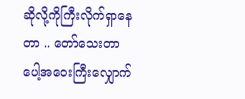ဆိုလို့ကိုကြီးလိုက်ရှာနေတာ .. တော်သေးတာပေါ့အဝေးကြီးလျှောက်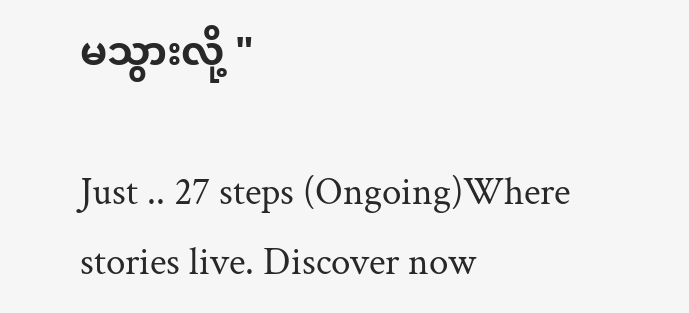မသွားလို့ "

Just .. 27 steps (Ongoing)Where stories live. Discover now